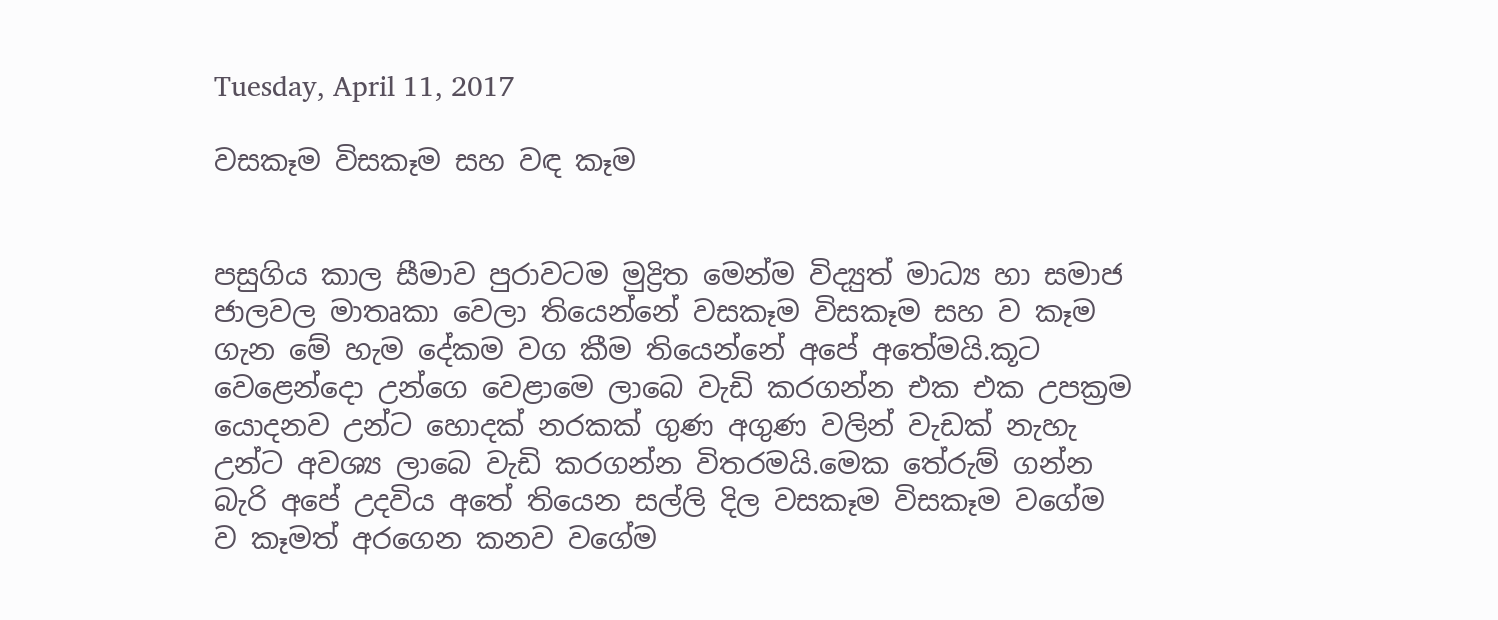Tuesday, April 11, 2017

වසකෑම විසකෑම සහ වඳ කෑම


පසුගිය කාල සීමාව පුරාවටම මුද්‍රිත මෙන්ම විද්‍යුත් මාධ්‍ය හා සමාජ ජාලවල මාතෘකා වෙලා තියෙන්නේ වසකෑම විසකෑම සහ ව කෑම ගැන මේ හැම දේකම වග කීම තියෙන්නේ අපේ අතේමයි.කූට වෙළෙන්‍‍දො උන්ගෙ වෙළාමෙ ලාබෙ වැඩි කරගන්න එක එක උපක්‍ර‍ම යොදනව උන්ට හොදක් නරකක් ගුණ අගුණ වලින් වැඩක් නැහැ උන්ට අවශ්‍ය ලාබෙ වැඩි කරගන්න විතරමයි.මෙක තේරුම් ගන්න බැරි අපේ උදවිය අතේ තියෙන සල්ලි දිල වසකෑම විසකෑම වගේම ව කෑමත් අරගෙන කනව වගේම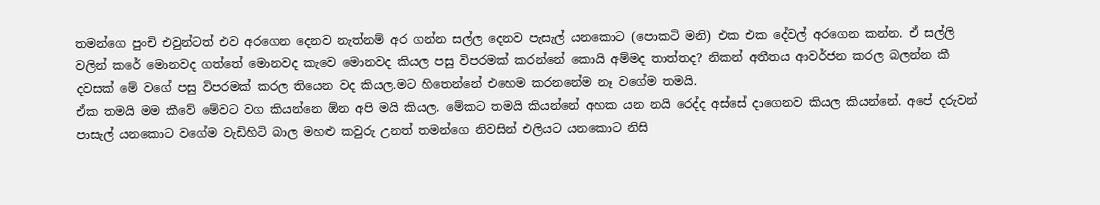තමන්ගෙ පුංචි එවුන්ටත් එව අරගෙන දෙනව නැත්නම් අර ගන්න සල්ල දෙනව පැසැල් යනකොට (පොකටි මනි) එක එක දේවල් අරගෙන කන්න. ඒ සල්ලි වලින් කරේ මොනවද ගත්තේ මොනවද කැවෙ මොනවද කියල පසු විපරමක් කරන්නේ කොයි අම්මද තාත්තද? නිකන් අතීතය ආවර්ජන කරල බලන්න කී දවසක් මේ වගේ පසු විපරමක් කරල තියෙන වද කියල.මට හිතෙන්නේ එහෙම කරනනේම නෑ වගේම තමයි.
ඒක තමයි මම කීවේ මේවට වග කියන්නෙ ඕන අපි මයි කියල. මේකට තමයි කියන්නේ අහක යන නයි රෙද්ද අස්සේ දාගෙනව කියල කියන්නේ. අපේ දරුවන් පාසැල් යනකොට වගේම වැඩිහිටි බාල මහළු කවුරු උනත් තමන්ගෙ නිවසින් එලියට යනකොට නිසි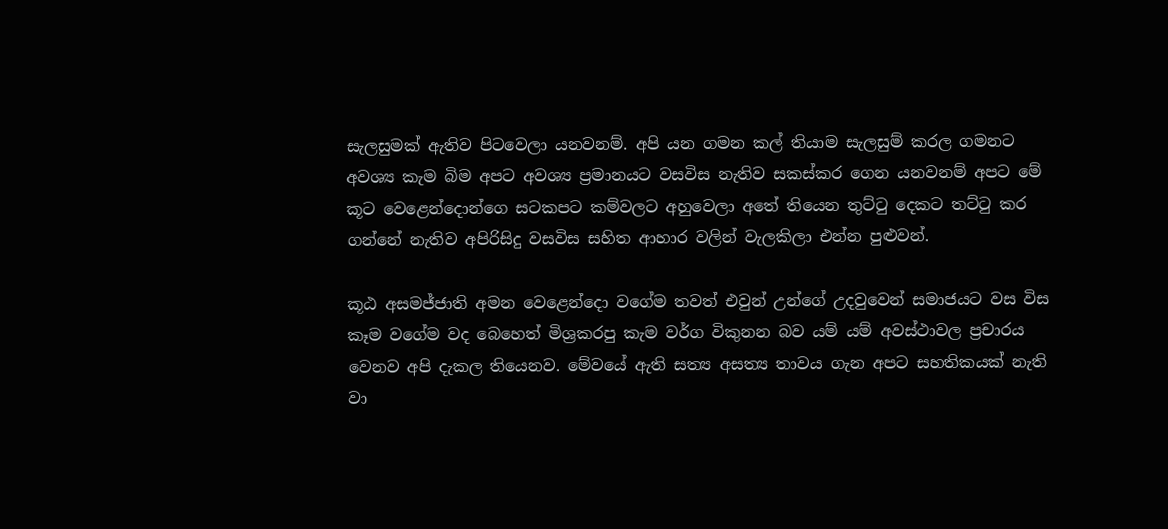සැලසුමක් ඇතිව පිටවෙලා යනවනම්. අපි යන ගමන කල් තියාම සැලසුම් කරල ගමනට අවශ්‍ය කැම බිම අපට අවශ්‍ය ප්‍ර‍මානයට වසවිස නැතිව සකස්කර ගෙන යනවනම් අපට මේ කූට වෙළෙන්දොන්ගෙ සටකපට කම්වලට අහුවෙලා අතේ තියෙන තුට්ටු දෙකට තට්ටු කර ගන්නේ නැතිව අපිරිසිදු වසවිස සහිත ආහාර වලින් වැලකිලා එන්න පුළුවන්.

කූඨ අසමජ්ජාති අමන වෙළෙන්දො වගේම තවත් එවුන් උන්ගේ උදවුවෙන් සමාජයට වස විස කෑම වගේම වද බෙහෙත් මිශ්‍ර‍කරපු කැම වර්ග විකුනන බව යම් යම් අවස්ථාවල ප්‍ර‍චාරය වෙනව අපි දැකල තියෙනව. මේවයේ ඇති සත්‍ය අසත්‍ය තාවය ගැන අපට සහතිකයක් නැති වා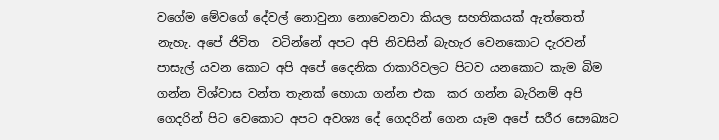වගේම මේවගේ දේවල් නොවුනා නොවෙනවා කියල සහතිකයක් ඇත්තෙත් නැහැ. අපේ ජිවිත  වටින්නේ අපට අපි නිවසින් බැහැර වෙනකොට දැරවන් පාසැල් යවන කොට අපි අපේ දෛනික රාකාරිවලට පිටව යනකොට කැම බිම ගන්න විශ්වාස වන්ත තැනක් හොයා ගන්න එක  කර ගන්න බැරිනම් අපි ගෙදරින් පිට ‍වෙකොට අපට අවශ්‍ය දේ ගෙදරින් ගෙන යෑම අපේ සරීර සෞඛ්‍යට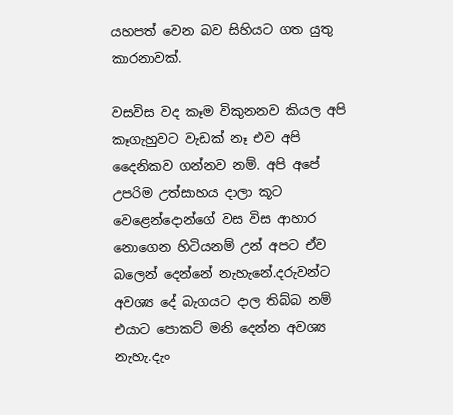යහපත් වෙන බව සිහියට ගත යුතු කාරනාවක්.

වසවිස වද කෑම විකුනනව කියල අපි කෑගැහුවට වැඩක් නෑ එව අපි දෛනිකව ගන්නව නම්. අපි අපේ උපරිම උත්සාහය දාලා කූට වෙළෙන්දොන්ගේ වස විස ආහාර නොගෙන හිටියනම් උන් අපට ඒව බලෙන් දෙන්නේ නැහැනේ.දරුවන්ට අවශ්‍ය දේ බැගයට දාල තිබ්බ නම් එයාට පොකට් මනි දෙන්න අවශ්‍ය නැහැ.දැං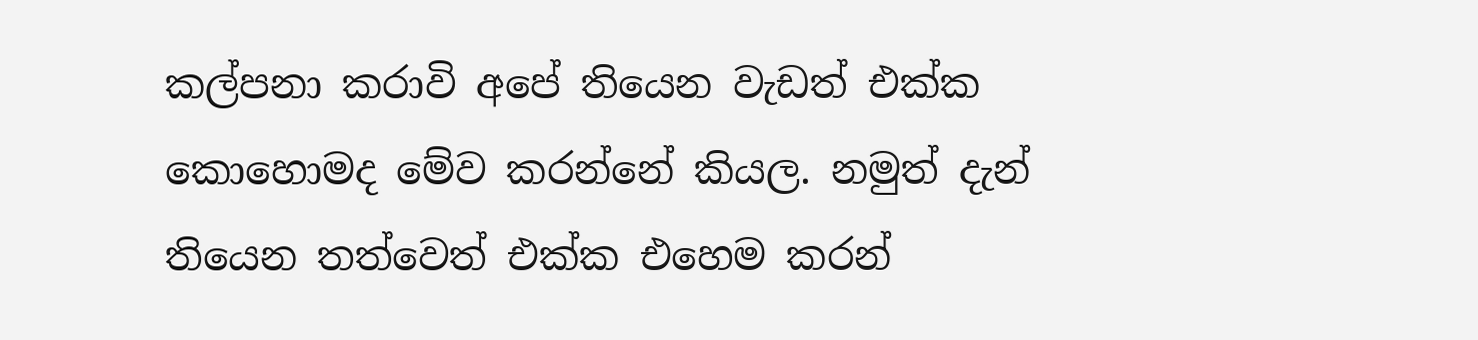කල්පනා කරාවි අපේ තියෙන වැඩත් එක්ක කොහොමද මේව කරන්නේ කියල. නමුත් දැන් තියෙන තත්වෙත් එක්ක එහෙම කරන්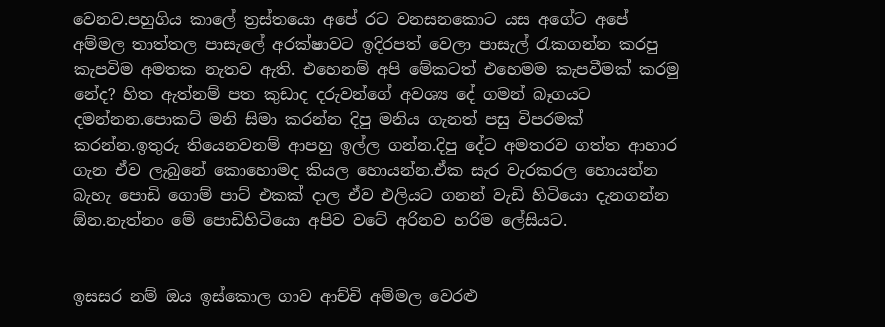වෙනව.පහුගිය කාලේ ත්‍ර‍ස්තයො අපේ රට වනසනකොට යස අගේට අපේ අම්මල තාත්තල පාසැලේ අරක්ෂාවට ඉදිරපත් වෙලා පාසැල් රැකගන්න කරපු කැපවිම අමතක නැතව ඇති. එහෙනම් අපි මේකටත් එහෙමම කැපවීමක් කරමු නේද? හිත ඇත්නම් පත කුඩාද දරුවන්ගේ අවශ්‍ය දේ ගමන් බෑගයට දමන්නන.පොකට් මනි සිමා කරන්න දිපු මනිය ගැනත් පසු විපරමක් කරන්න.ඉතුරු තියෙනවනම් ආපහු ඉල්ල ගන්න.දිපු දේට අමතරව ගත්ත ආහාර ගැන ඒව ලැබුනේ කොහොමද කියල හොයන්න.ඒක සැර වැරකරල හොයන්න බැහැ පොඩි ගොම් පාට් එකක් දාල ඒව එලියට ගනන් වැඩි හිටියො දැනගන්න  ඕන.නැත්නං මේ පොඩිහිටියො අපිව වටේ අරිනව හරිම ලේසියට.


ඉසසර නම් ඔය ඉස්කොල ගාව ආච්චි අම්මල වෙරළු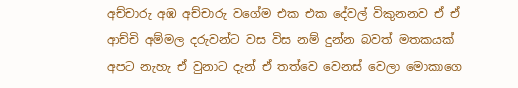අච්චාරු අඹ අච්චාරු වගේම එක එක දේවල් විකුනනව ඒ ඒ ආච්චි අම්මල දරුවන්ට වස විස නම් දුන්න බවත් මතකයක් අපට නැහැ ඒ වුනාට දැන් ඒ තත්වෙ වෙනස් වෙලා මොකාගෙ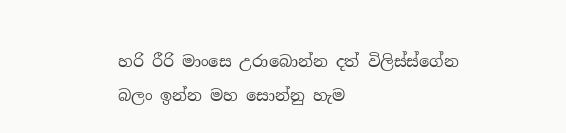හරි රීරි මාංසෙ උරාබොන්න දත් විලිස්ස්ගේන බලං ඉන්න මහ සොන්නු හැම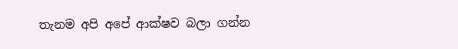තැනම අපි අපේ ආක්ෂව බලා ගන්න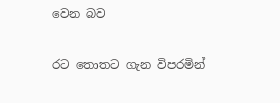වෙන බව

රට තොතට ගැන විපරමින්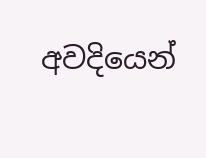අවදියෙන්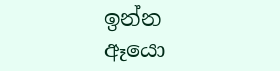ඉන්න ඈයො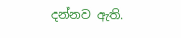දන්නව ඇති.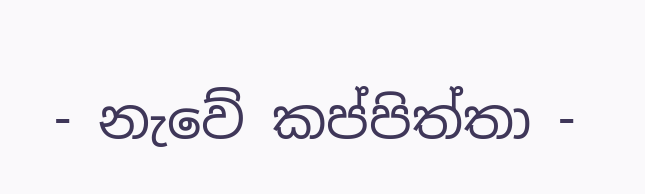- නැවේ කප්පිත්තා -